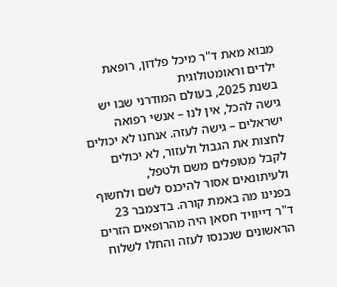מבוא מאת ד"ר מיכל פלדון, רופאת ילדים וראומטולוגית
בשנת 2025, בעולם המודרני שבו יש גישה להכל, אין לנו – אנשי רפואה ישראלים – גישה לעזה. אנחנו לא יכולים לחצות את הגבול ולעזור, לא יכולים לקבל מטופלים משם ולטפל, ולעיתונאים אסור להיכנס לשם ולחשוף בפנינו מה באמת קורה. בדצמבר 23 ד"ר דייוויד חסאן היה מהרופאים הזרים הראשונים שנכנסו לעזה והחלו לשלוח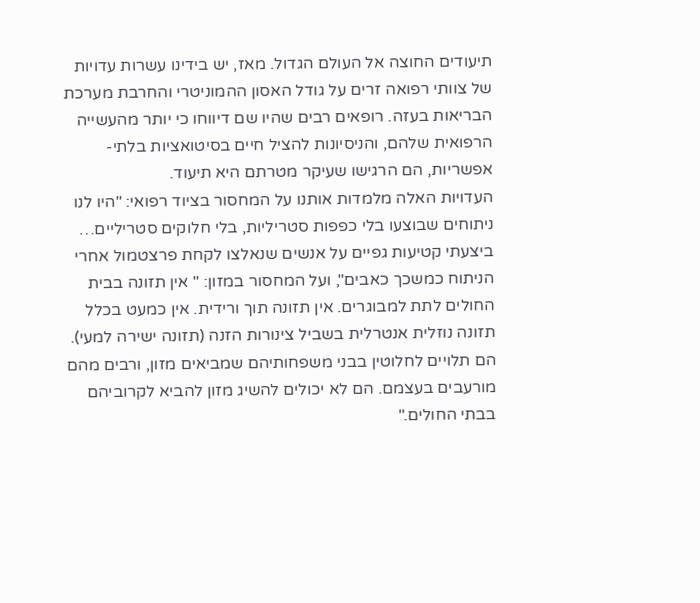תיעודים החוצה אל העולם הגדול. מאז, יש בידינו עשרות עדויות של צוותי רפואה זרים על גודל האסון ההמוניטרי והחרבת מערכת הבריאות בעזה. רופאים רבים שהיו שם דיווחו כי יותר מהעשייה הרפואית שלהם, והניסיונות להציל חיים בסיטואציות בלתי-אפשריות, הם הרגישו שעיקר מטרתם היא תיעוד.
העדויות האלה מלמדות אותנו על המחסור בציוד רפואי: "היו לנו ניתוחים שבוצעו בלי כפפות סטריליות, בלי חלוקים סטריליים… ביצעתי קטיעות גפיים על אנשים שנאלצו לקחת פרצטמול אחרי הניתוח כמשכך כאבים", ועל המחסור במזון: " אין תזונה בבית החולים לתת למבוגרים. אין תזונה תוך ורידית. אין כמעט בכלל תזונה נוזלית אנטרלית בשביל צינורות הזנה (תזונה ישירה למעי). הם תלויים לחלוטין בבני משפחותיהם שמביאים מזון, ורבים מהם מורעבים בעצמם. הם לא יכולים להשיג מזון להביא לקרוביהם בבתי החולים."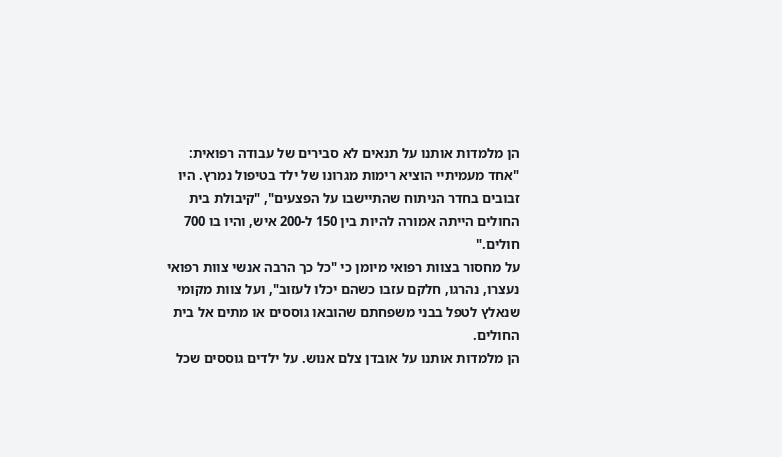הן מלמדות אותנו על תנאים לא סבירים של עבודה רפואית: "אחד מעמיתיי הוציא רימות מגרונו של ילד בטיפול נמרץ. היו זבובים בחדר הניתוח שהתיישבו על הפצעים", "קיבולת בית החולים הייתה אמורה להיות בין 150 ל-200 איש, והיו בו 700 חולים."
על מחסור בצוות רפואי מיומן כי "כל כך הרבה אנשי צוות רפואי נעצרו, נהרגו, חלקם עזבו כשהם יכלו לעזוב", ועל צוות מקומי שנאלץ לטפל בבני משפחתם שהובאו גוססים או מתים אל בית החולים.
הן מלמדות אותנו על אובדן צלם אנוש. על ילדים גוססים שכל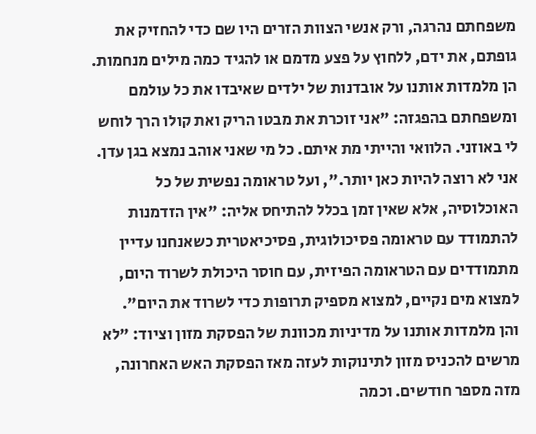משפחתם נהרגה, ורק אנשי הצוות הזרים היו שם כדי להחזיק את גופתם, את ידם, ללחוץ על פצע מדמם או להגיד כמה מילים מנחמות.
הן מלמדות אותנו על אובדנות של ילדים שאיבדו את כל עולמם ומשפחתם בהפגזה: "אני זוכרת את מבטו הריק ואת קולו הרך לוחש לי באוזני. הלוואי והייתי מת איתם. כל מי שאני אוהב נמצא בגן עדן. אני לא רוצה להיות כאן יותר.", ועל טראומה נפשית של כל האוכלוסיה, אלא שאין זמן בכלל להתיחס אליה: "אין הזדמנות להתמודד עם טראומה פסיכולוגית, פסיכיאטרית כשאנחנו עדיין מתמודדים עם הטראומה הפיזית, עם חוסר היכולת לשרוד היום, למצוא מים נקיים, למצוא מספיק תרופות כדי לשרוד את היום".
והן מלמדות אותנו על מדיניות מכוונת של הפסקת מזון וציוד: "לא מרשים להכניס מזון לתינוקות לעזה מאז הפסקת האש האחרונה, מזה מספר חודשים. וכמה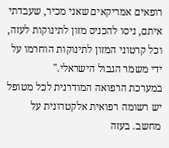רופאים אמריקאים שאני מכיר, שעבדתי איתם, ניסו להכניס מזון לתינוקות לעזה, וכל קרטוני המזון לתינוקות הוחרמו על ידי משמר הגבול הישראלי."
במערכת הרפואה המודרנית לכל מטופל יש רשומה רפואית אלקטרונית על מחשב. בעזה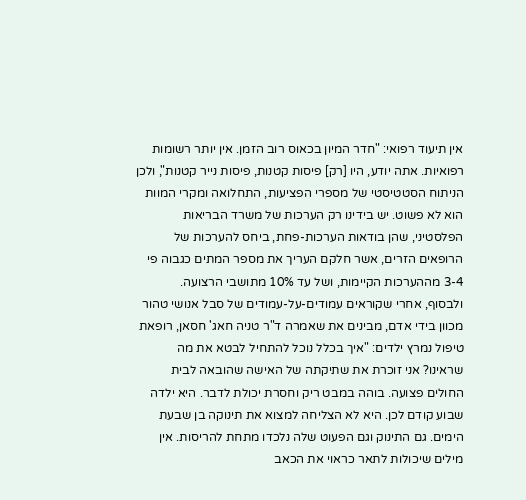אין תיעוד רפואי: "חדר המיון בכאוס רוב הזמן. אין יותר רשומות רפואיות. אתה יודע, היו [רק] פיסות קטנות, פיסות נייר קטנות", ולכן הניתוח הסטטיסטי של מספרי הפציעות, התחלואה ומקרי המוות הוא לא פשוט. יש בידינו רק הערכות של משרד הבריאות הפלסטיני, שהן בודאות הערכות-פחת, ביחס להערכות של הרופאים הזרים, אשר חלקם העריך את מספר המתים כגבוה פי 3-4 מההערכות הקיימות, ושל עד 10% מתושבי הרצועה.
ולבסוף, אחרי שקוראים עמודים-על-עמודים של סבל אנושי טהור מכוון בידי אדם, מבינים את שאמרה ד"ר טניה חאג' חסאן, רופאת טיפול נמרץ ילדים: "איך בכלל נוכל להתחיל לבטא את מה שראינו? אני זוכרת את שתיקתה של האישה שהובאה לבית החולים פצועה. בוהה במבט ריק וחסרת יכולת לדבר. היא ילדה שבוע קודם לכן. היא לא הצליחה למצוא את תינוקה בן שבעת הימים. גם התינוק וגם הפעוט שלה נלכדו מתחת להריסות. אין מילים שיכולות לתאר כראוי את הכאב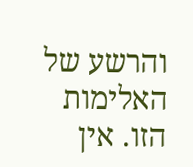והרשע של האלימות הזו. אין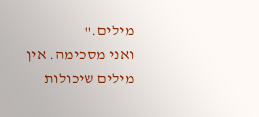מילים."
ואני מסכימה. אין מילים שיכולות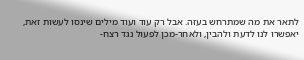לתאר את מה שמתרחש בעזה. אבל רק עוד ועוד מילים שינסו לעשות זאת, יאפשרו לנו לדעת ולהבין, ולאחר-מכן לפעול נגד רצח-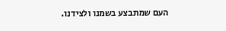העם שמתבצע בשמנו ולצידנו.